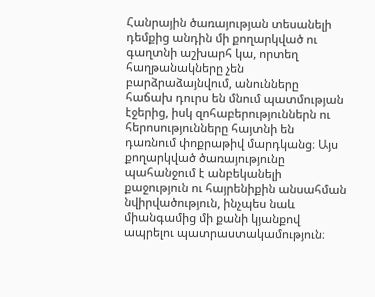Հանրային ծառայության տեսանելի դեմքից անդին մի քողարկված ու գաղտնի աշխարհ կա, որտեղ հաղթանակները չեն բարձրաձայնվում, անունները հաճախ դուրս են մնում պատմության էջերից, իսկ զոհաբերություններն ու հերոսությունները հայտնի են դառնում փոքրաթիվ մարդկանց։ Այս քողարկված ծառայությունը պահանջում է անբեկանելի քաջություն ու հայրենիքին անսահման նվիրվածություն, ինչպես նաև միանգամից մի քանի կյանքով ապրելու պատրաստակամություն։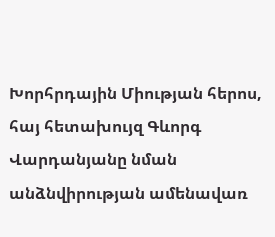Խորհրդային Միության հերոս, հայ հետախույզ Գևորգ Վարդանյանը նման անձնվիրության ամենավառ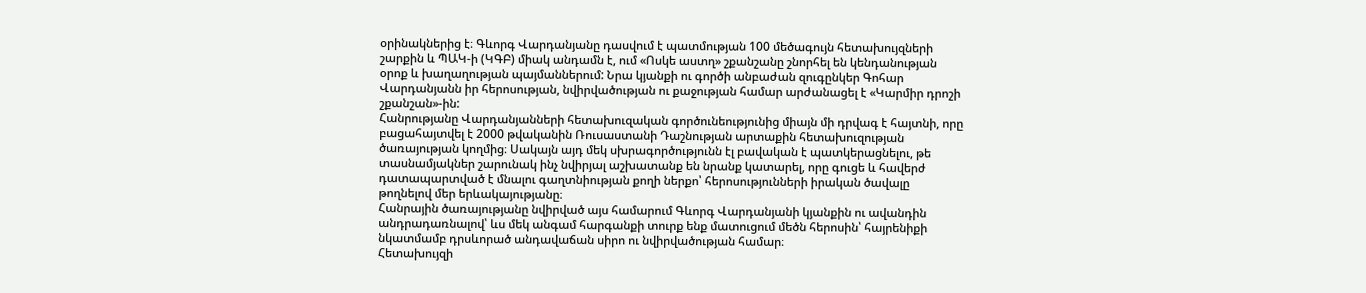օրինակներից է։ Գևորգ Վարդանյանը դասվում է պատմության 100 մեծագույն հետախույզների շարքին և ՊԱԿ-ի (ԿԳԲ) միակ անդամն է, ում «Ոսկե աստղ» շքանշանը շնորհել են կենդանության օրոք և խաղաղության պայմաններում: Նրա կյանքի ու գործի անբաժան զուգընկեր Գոհար Վարդանյանն իր հերոսության, նվիրվածության ու քաջության համար արժանացել է «Կարմիր դրոշի շքանշան»-ին:
Հանրությանը Վարդանյանների հետախուզական գործունեությունից միայն մի դրվագ է հայտնի, որը բացահայտվել է 2000 թվականին Ռուսաստանի Դաշնության արտաքին հետախուզության ծառայության կողմից։ Սակայն այդ մեկ սխրագործությունն էլ բավական է պատկերացնելու, թե տասնամյակներ շարունակ ինչ նվիրյալ աշխատանք են նրանք կատարել, որը գուցե և հավերժ դատապարտված է մնալու գաղտնիության քողի ներքո՝ հերոսությունների իրական ծավալը թողնելով մեր երևակայությանը։
Հանրային ծառայությանը նվիրված այս համարում Գևորգ Վարդանյանի կյանքին ու ավանդին անդրադառնալով՝ ևս մեկ անգամ հարգանքի տուրք ենք մատուցում մեծն հերոսին՝ հայրենիքի նկատմամբ դրսևորած անդավաճան սիրո ու նվիրվածության համար։
Հետախույզի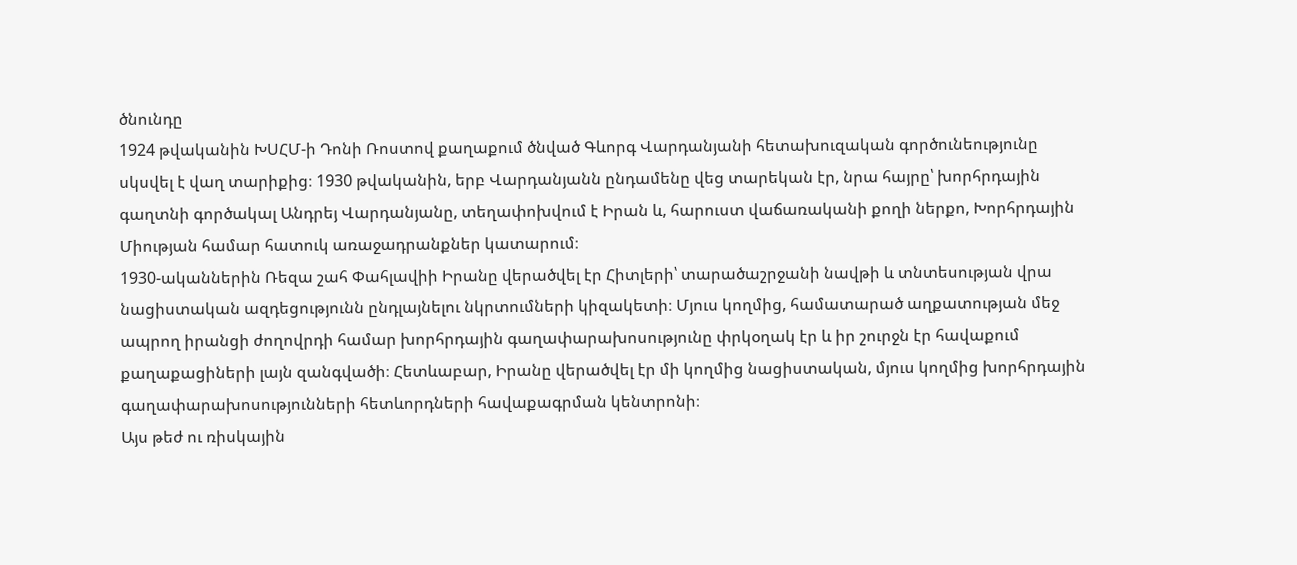ծնունդը
1924 թվականին ԽՍՀՄ-ի Դոնի Ռոստով քաղաքում ծնված Գևորգ Վարդանյանի հետախուզական գործունեությունը սկսվել է վաղ տարիքից։ 1930 թվականին, երբ Վարդանյանն ընդամենը վեց տարեկան էր, նրա հայրը՝ խորհրդային գաղտնի գործակալ Անդրեյ Վարդանյանը, տեղափոխվում է Իրան և, հարուստ վաճառականի քողի ներքո, Խորհրդային Միության համար հատուկ առաջադրանքներ կատարում։
1930-ականներին Ռեզա շահ Փահլավիի Իրանը վերածվել էր Հիտլերի՝ տարածաշրջանի նավթի և տնտեսության վրա նացիստական ազդեցությունն ընդլայնելու նկրտումների կիզակետի։ Մյուս կողմից, համատարած աղքատության մեջ ապրող իրանցի ժողովրդի համար խորհրդային գաղափարախոսությունը փրկօղակ էր և իր շուրջն էր հավաքում քաղաքացիների լայն զանգվածի։ Հետևաբար, Իրանը վերածվել էր մի կողմից նացիստական, մյուս կողմից խորհրդային գաղափարախոսությունների հետևորդների հավաքագրման կենտրոնի։
Այս թեժ ու ռիսկային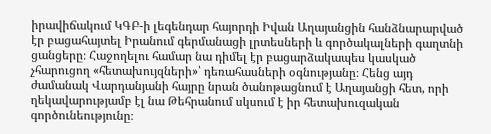իրավիճակում ԿԳԲ-ի լեգենդար հայորդի Իվան Աղայանցին հանձնարարված էր բացահայտել Իրանում գերմանացի լրտեսների և գործակալների գաղտնի ցանցերը։ Հաջողելու համար նա դիմել էր բացարձակապես կասկած չհարուցող «հետախույզների»՝ դեռահասների օգնությանը։ Հենց այդ ժամանակ Վարդանյանի հայրը նրան ծանոթացնում է Աղայանցի հետ, որի ղեկավարությամբ էլ նա Թեհրանում սկսում է իր հետախուզական գործունեությունը։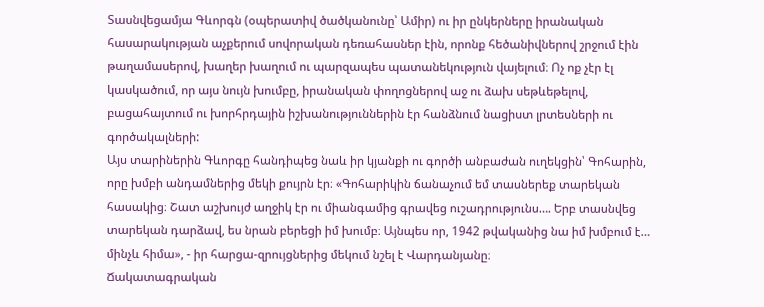Տասնվեցամյա Գևորգն (օպերատիվ ծածկանունը՝ Ամիր) ու իր ընկերները իրանական հասարակության աչքերում սովորական դեռահասներ էին, որոնք հեծանիվներով շրջում էին թաղամասերով, խաղեր խաղում ու պարզապես պատանեկություն վայելում։ Ոչ ոք չէր էլ կասկածում, որ այս նույն խումբը, իրանական փողոցներով աջ ու ձախ սեթևեթելով, բացահայտում ու խորհրդային իշխանություններին էր հանձնում նացիստ լրտեսների ու գործակալների:
Այս տարիներին Գևորգը հանդիպեց նաև իր կյանքի ու գործի անբաժան ուղեկցին՝ Գոհարին, որը խմբի անդամներից մեկի քույրն էր։ «Գոհարիկին ճանաչում եմ տասներեք տարեկան հասակից։ Շատ աշխույժ աղջիկ էր ու միանգամից գրավեց ուշադրությունս…. Երբ տասնվեց տարեկան դարձավ, ես նրան բերեցի իմ խումբ։ Այնպես որ, 1942 թվականից նա իմ խմբում է… մինչև հիմա», - իր հարցա-զրույցներից մեկում նշել է Վարդանյանը։
Ճակատագրական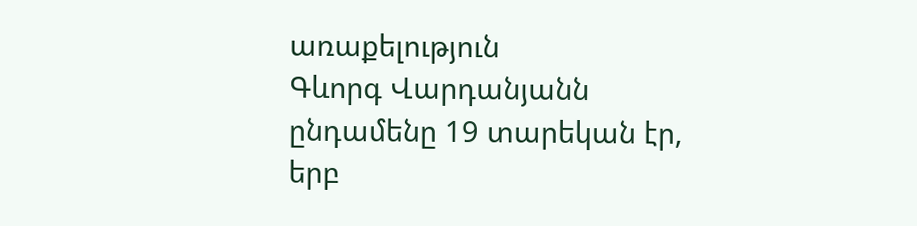առաքելություն
Գևորգ Վարդանյանն ընդամենը 19 տարեկան էր, երբ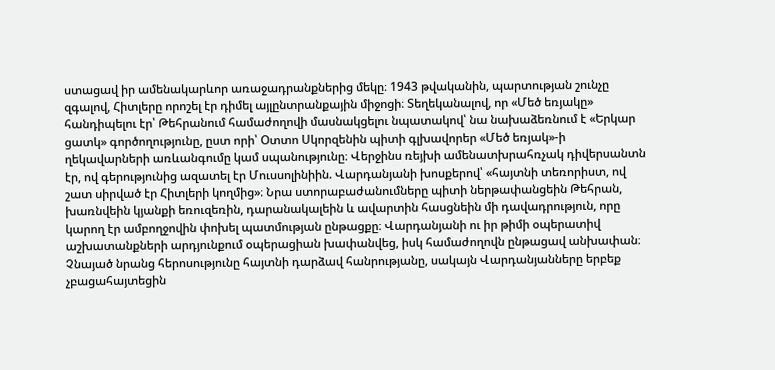ստացավ իր ամենակարևոր առաջադրանքներից մեկը։ 1943 թվականին, պարտության շունչը զգալով, Հիտլերը որոշել էր դիմել այլընտրանքային միջոցի։ Տեղեկանալով, որ «Մեծ եռյակը» հանդիպելու էր՝ Թեհրանում համաժողովի մասնակցելու նպատակով՝ նա նախաձեռնում է «Երկար ցատկ» գործողությունը, ըստ որի՝ Օտտո Սկորզենին պիտի գլխավորեր «Մեծ եռյակ»-ի ղեկավարների առևանգումը կամ սպանությունը։ Վերջինս ռեյխի ամենատխրահռչակ դիվերսանտն էր, ով գերությունից ազատել էր Մուսսոլինիին. Վարդանյանի խոսքերով՝ «հայտնի տեռորիստ, ով շատ սիրված էր Հիտլերի կողմից»։ Նրա ստորաբաժանումները պիտի ներթափանցեին Թեհրան, խառնվեին կյանքի եռուզեռին, դարանակալեին և ավարտին հասցնեին մի դավադրություն, որը կարող էր ամբողջովին փոխել պատմության ընթացքը։ Վարդանյանի ու իր թիմի օպերատիվ աշխատանքների արդյունքում օպերացիան խափանվեց, իսկ համաժողովն ընթացավ անխափան։
Չնայած նրանց հերոսությունը հայտնի դարձավ հանրությանը, սակայն Վարդանյանները երբեք չբացահայտեցին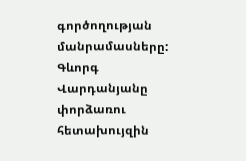գործողության մանրամասները: Գևորգ Վարդանյանը փորձառու հետախույզին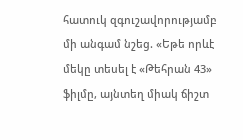հատուկ զգուշավորությամբ մի անգամ նշեց. «Եթե որևէ մեկը տեսել է «Թեհրան 43» ֆիլմը, այնտեղ միակ ճիշտ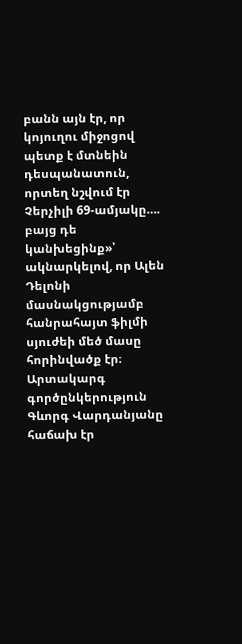բանն այն էր, որ կոյուղու միջոցով պետք է մտնեին դեսպանատուն, որտեղ նշվում էր Չերչիլի 69-ամյակը…. բայց դե կանխեցինք»՝ ակնարկելով, որ Ալեն Դելոնի մասնակցությամբ հանրահայտ ֆիլմի սյուժեի մեծ մասը հորինվածք էր։
Արտակարգ գործընկերություն
Գևորգ Վարդանյանը հաճախ էր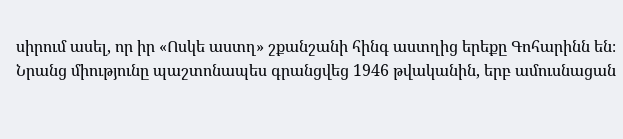սիրում ասել, որ իր «Ոսկե աստղ» շքանշանի հինգ աստղից երեքը Գոհարինն են։ Նրանց միությունը պաշտոնապես գրանցվեց 1946 թվականին, երբ ամուսնացան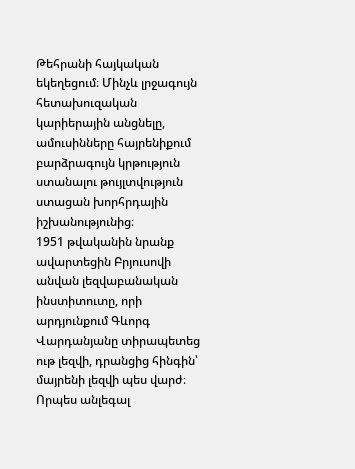Թեհրանի հայկական եկեղեցում։ Մինչև լրջագույն հետախուզական կարիերային անցնելը, ամուսինները հայրենիքում բարձրագույն կրթություն ստանալու թույլտվություն ստացան խորհրդային իշխանությունից։
1951 թվականին նրանք ավարտեցին Բրյուսովի անվան լեզվաբանական ինստիտուտը, որի արդյունքում Գևորգ Վարդանյանը տիրապետեց ութ լեզվի, դրանցից հինգին՝ մայրենի լեզվի պես վարժ։
Որպես անլեգալ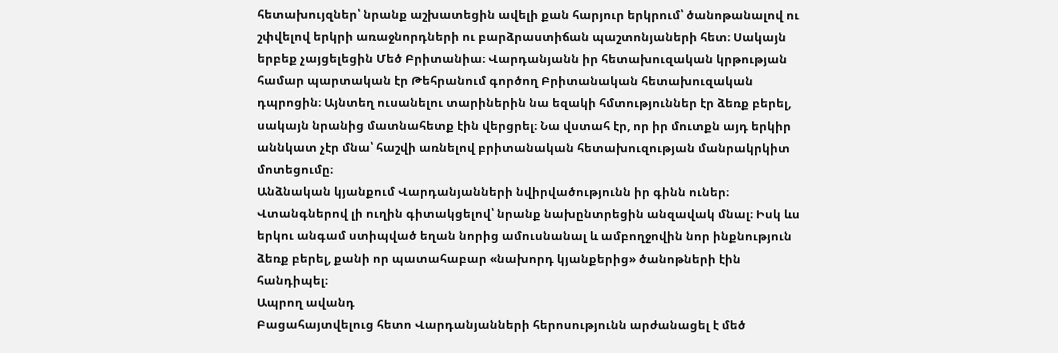հետախույզներ՝ նրանք աշխատեցին ավելի քան հարյուր երկրում՝ ծանոթանալով ու շփվելով երկրի առաջնորդների ու բարձրաստիճան պաշտոնյաների հետ։ Սակայն երբեք չայցելեցին Մեծ Բրիտանիա։ Վարդանյանն իր հետախուզական կրթության համար պարտական էր Թեհրանում գործող Բրիտանական հետախուզական դպրոցին։ Այնտեղ ուսանելու տարիներին նա եզակի հմտություններ էր ձեռք բերել, սակայն նրանից մատնահետք էին վերցրել։ Նա վստահ էր, որ իր մուտքն այդ երկիր աննկատ չէր մնա՝ հաշվի առնելով բրիտանական հետախուզության մանրակրկիտ մոտեցումը։
Անձնական կյանքում Վարդանյանների նվիրվածությունն իր գինն ուներ։ Վտանգներով լի ուղին գիտակցելով՝ նրանք նախընտրեցին անզավակ մնալ։ Իսկ ևս երկու անգամ ստիպված եղան նորից ամուսնանալ և ամբողջովին նոր ինքնություն ձեռք բերել, քանի որ պատահաբար «նախորդ կյանքերից» ծանոթների էին հանդիպել։
Ապրող ավանդ
Բացահայտվելուց հետո Վարդանյանների հերոսությունն արժանացել է մեծ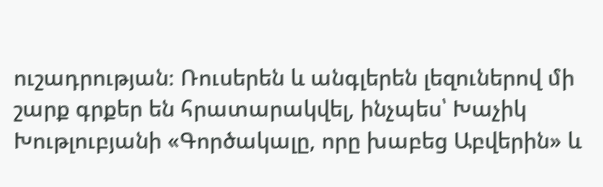ուշադրության։ Ռուսերեն և անգլերեն լեզուներով մի շարք գրքեր են հրատարակվել, ինչպես՝ Խաչիկ Խութլուբյանի «Գործակալը, որը խաբեց Աբվերին» և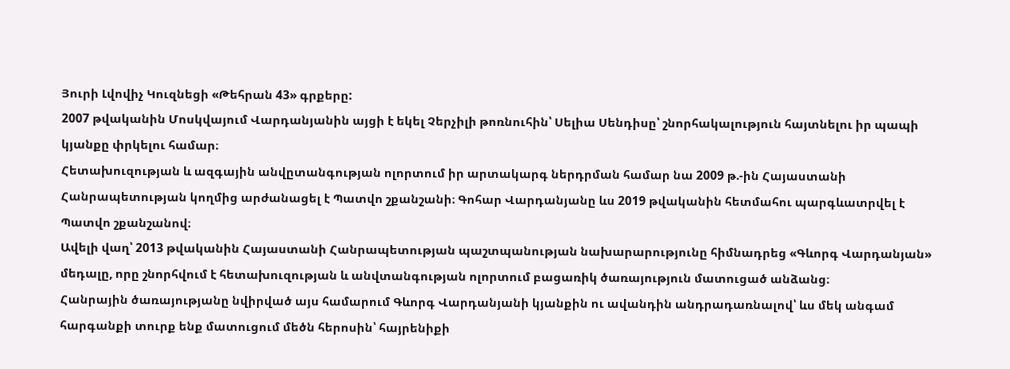Յուրի Լվովիչ Կուզնեցի «Թեհրան 43» գրքերը:
2007 թվականին Մոսկվայում Վարդանյանին այցի է եկել Չերչիլի թոռնուհին՝ Սելիա Սենդիսը՝ շնորհակալություն հայտնելու իր պապի կյանքը փրկելու համար։
Հետախուզության և ազգային անվըտանգության ոլորտում իր արտակարգ ներդրման համար նա 2009 թ.-ին Հայաստանի Հանրապետության կողմից արժանացել է Պատվո շքանշանի։ Գոհար Վարդանյանը ևս 2019 թվականին հետմահու պարգևատրվել է Պատվո շքանշանով։
Ավելի վաղ՝ 2013 թվականին Հայաստանի Հանրապետության պաշտպանության նախարարությունը հիմնադրեց «Գևորգ Վարդանյան» մեդալը, որը շնորհվում է հետախուզության և անվտանգության ոլորտում բացառիկ ծառայություն մատուցած անձանց։
Հանրային ծառայությանը նվիրված այս համարում Գևորգ Վարդանյանի կյանքին ու ավանդին անդրադառնալով՝ ևս մեկ անգամ հարգանքի տուրք ենք մատուցում մեծն հերոսին՝ հայրենիքի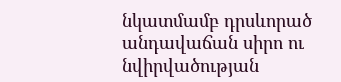նկատմամբ դրսևորած անդավաճան սիրո ու նվիրվածության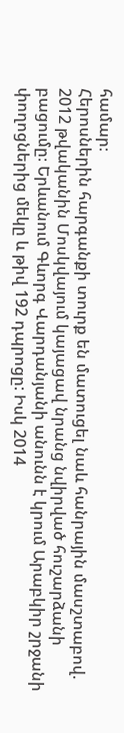համար։
Հերոսներին հարգանքի տուրք են մատուցել նաև հանրային մասշտաբով. 2012 թվականին Մոսկվայում կայացավ նրանց նվիրված հուշարձանի բացումը։ Երևանում Գևորգ Վարդանյանի անունն է կրում Արաբկիր շրջանի փողոցներից մեկը և թիվ 192 դպրոցը: Իսկ 2014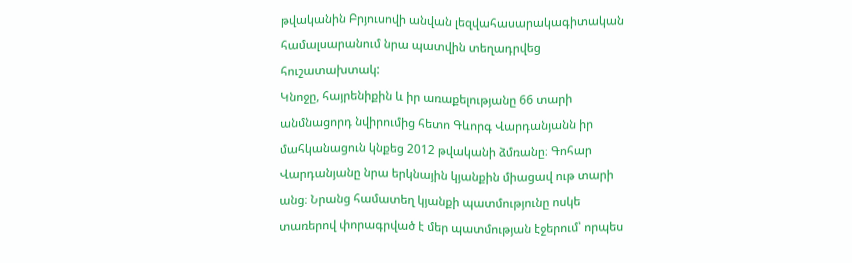թվականին Բրյուսովի անվան լեզվահասարակագիտական համալսարանում նրա պատվին տեղադրվեց հուշատախտակ:
Կնոջը, հայրենիքին և իր առաքելությանը 66 տարի անմնացորդ նվիրումից հետո Գևորգ Վարդանյանն իր մահկանացուն կնքեց 2012 թվականի ձմռանը։ Գոհար Վարդանյանը նրա երկնային կյանքին միացավ ութ տարի անց։ Նրանց համատեղ կյանքի պատմությունը ոսկե տառերով փորագրված է մեր պատմության էջերում՝ որպես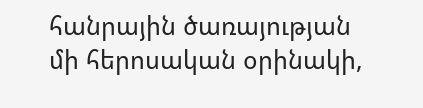հանրային ծառայության մի հերոսական օրինակի,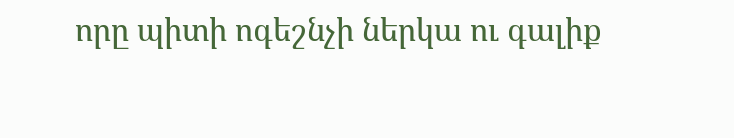որը պիտի ոգեշնչի ներկա ու գալիք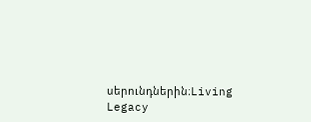սերունդներին։Living Legacy